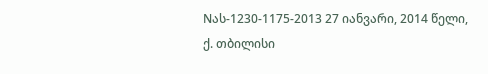Nას-1230-1175-2013 27 იანვარი, 2014 წელი,
ქ. თბილისი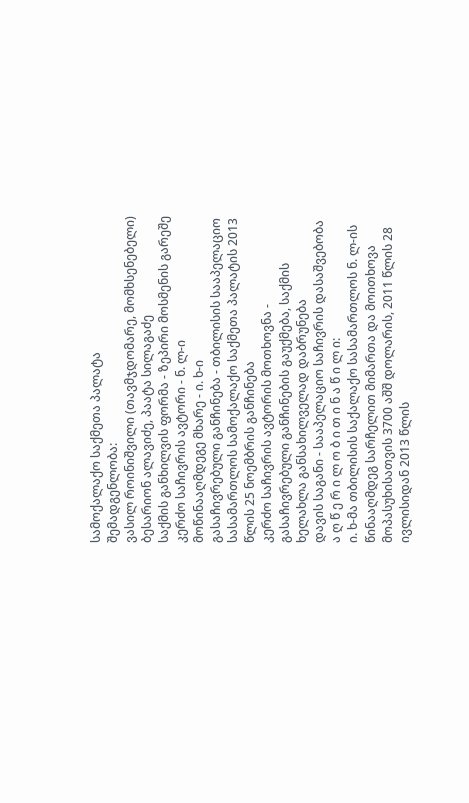სამოქალაქო საქმეთა პალატა
შემადგენლობა:
ვასილ როინიშვილი (თავმჯდომარე, მომხსენებელი)
ბესარიონ ალავიძე, პაატა სილაგაძე
საქმის განხილვის ფორმა - ზეპირი მოსმენის გარეშე
კერძო საჩივრის ავტორი - ნ. ლ-ი
მოწინააღმდეგე მხარე - ი. ხ-ი
გასაჩივრებული განჩინება - თბილისის სააპელაციო სასამართლოს სამოქალაქო საქმეთა პალატის 2013 წლის 25 ნოემბრის განჩინება
კერძო საჩივრის ავტორის მოთხოვნა - გასაჩივრებული განჩინების გაუქმება, საქმის ხელახლა განსახილველად დაბრუნება
დავის საგანი - სააპელაციო საჩივრის დასაშვებობა
ა ღ წ ე რ ი ლ ო ბ ი თ ი ნ ა წ ი ლ ი:
ი. ხ-მა თბილისის საქალაქო სასამართლოს ნ. ლ-ის წინააღმდეგ სარჩელით მიმართა და მოითხოვა მოპასუხისათვის 3700 აშშ დოლარის, 2011 წლის 28 ივლისიდან 2013 წლის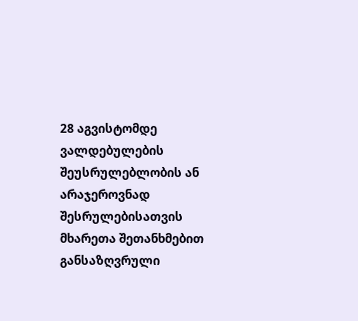28 აგვისტომდე ვალდებულების შეუსრულებლობის ან არაჯეროვნად შესრულებისათვის მხარეთა შეთანხმებით განსაზღვრული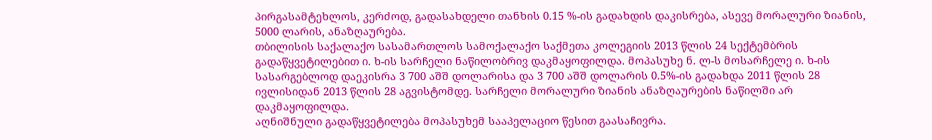პირგასამტეხლოს, კერძოდ, გადასახდელი თანხის 0.15 %-ის გადახდის დაკისრება, ასევე მორალური ზიანის, 5000 ლარის, ანაზღაურება.
თბილისის საქალაქო სასამართლოს სამოქალაქო საქმეთა კოლეგიის 2013 წლის 24 სექტემბრის გადაწყვეტილებით ი. ხ-ის სარჩელი ნაწილობრივ დაკმაყოფილდა. მოპასუხე ნ. ლ-ს მოსარჩელე ი. ხ-ის სასარგებლოდ დაეკისრა 3 700 აშშ დოლარისა და 3 700 აშშ დოლარის 0.5%-ის გადახდა 2011 წლის 28 ივლისიდან 2013 წლის 28 აგვისტომდე. სარჩელი მორალური ზიანის ანაზღაურების ნაწილში არ დაკმაყოფილდა.
აღნიშნული გადაწყვეტილება მოპასუხემ სააპელაციო წესით გაასაჩივრა.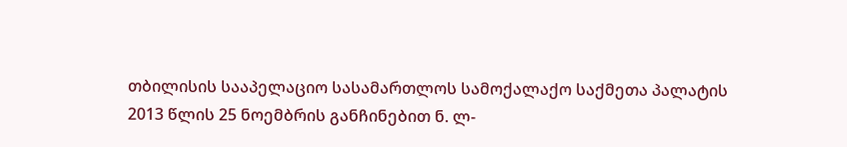თბილისის სააპელაციო სასამართლოს სამოქალაქო საქმეთა პალატის 2013 წლის 25 ნოემბრის განჩინებით ნ. ლ-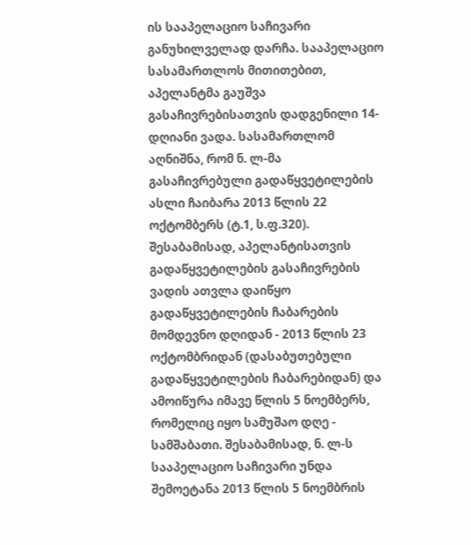ის სააპელაციო საჩივარი განუხილველად დარჩა. სააპელაციო სასამართლოს მითითებით, აპელანტმა გაუშვა გასაჩივრებისათვის დადგენილი 14-დღიანი ვადა. სასამართლომ აღნიშნა, რომ ნ. ლ-მა გასაჩივრებული გადაწყვეტილების ასლი ჩაიბარა 2013 წლის 22 ოქტომბერს (ტ.1, ს.ფ.320). შესაბამისად, აპელანტისათვის გადაწყვეტილების გასაჩივრების ვადის ათვლა დაიწყო გადაწყვეტილების ჩაბარების მომდევნო დღიდან - 2013 წლის 23 ოქტომბრიდან (დასაბუთებული გადაწყვეტილების ჩაბარებიდან) და ამოიწურა იმავე წლის 5 ნოემბერს, რომელიც იყო სამუშაო დღე - სამშაბათი. შესაბამისად, ნ. ლ-ს სააპელაციო საჩივარი უნდა შემოეტანა 2013 წლის 5 ნოემბრის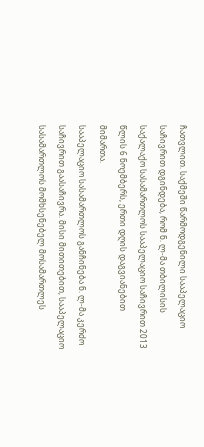ჩათვლით. საქმეში წარმოდგენილი სააპელაციო საჩივრით დგინდება, რომ ნ. ლ-მა თბილისის საქალაქო სასამართლოს სააპელაციო საჩივრით 2013 წლის 6 ნოემბერს, ერთი დღის დაგვიანებით მიმართა.
სააპელაციო სასამართლოს განჩინება ნ. ლ-მა კერძო საჩივრით გაასაჩივრა. მისი მითითებით, სააპელაციო სასამართლოს მომხსენებელ მოსამართლეს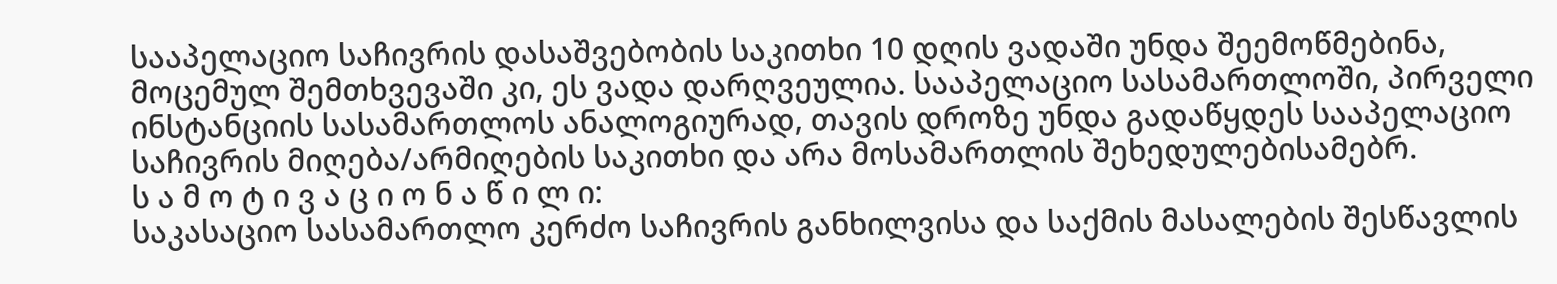სააპელაციო საჩივრის დასაშვებობის საკითხი 10 დღის ვადაში უნდა შეემოწმებინა, მოცემულ შემთხვევაში კი, ეს ვადა დარღვეულია. სააპელაციო სასამართლოში, პირველი ინსტანციის სასამართლოს ანალოგიურად, თავის დროზე უნდა გადაწყდეს სააპელაციო საჩივრის მიღება/არმიღების საკითხი და არა მოსამართლის შეხედულებისამებრ.
ს ა მ ო ტ ი ვ ა ც ი ო ნ ა წ ი ლ ი:
საკასაციო სასამართლო კერძო საჩივრის განხილვისა და საქმის მასალების შესწავლის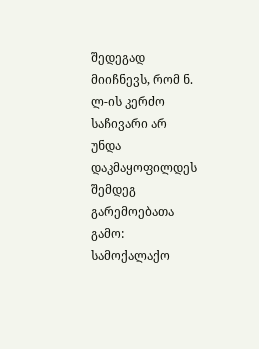შედეგად მიიჩნევს, რომ ნ. ლ-ის კერძო საჩივარი არ უნდა დაკმაყოფილდეს შემდეგ გარემოებათა გამო:
სამოქალაქო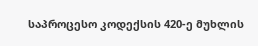საპროცესო კოდექსის 420-ე მუხლის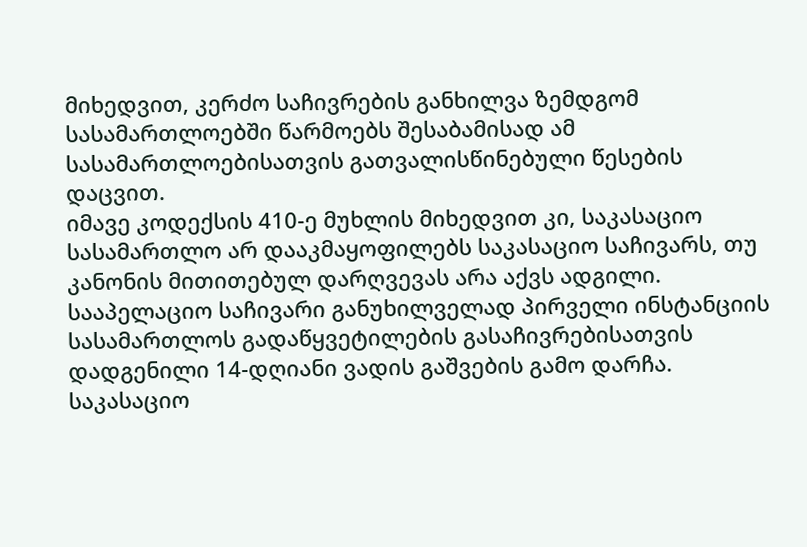მიხედვით, კერძო საჩივრების განხილვა ზემდგომ სასამართლოებში წარმოებს შესაბამისად ამ სასამართლოებისათვის გათვალისწინებული წესების დაცვით.
იმავე კოდექსის 410-ე მუხლის მიხედვით კი, საკასაციო სასამართლო არ დააკმაყოფილებს საკასაციო საჩივარს, თუ კანონის მითითებულ დარღვევას არა აქვს ადგილი.
სააპელაციო საჩივარი განუხილველად პირველი ინსტანციის სასამართლოს გადაწყვეტილების გასაჩივრებისათვის დადგენილი 14-დღიანი ვადის გაშვების გამო დარჩა. საკასაციო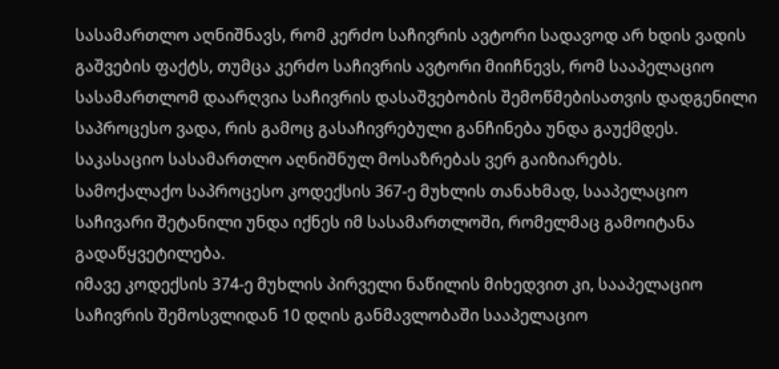სასამართლო აღნიშნავს, რომ კერძო საჩივრის ავტორი სადავოდ არ ხდის ვადის გაშვების ფაქტს, თუმცა კერძო საჩივრის ავტორი მიიჩნევს, რომ სააპელაციო სასამართლომ დაარღვია საჩივრის დასაშვებობის შემოწმებისათვის დადგენილი საპროცესო ვადა, რის გამოც გასაჩივრებული განჩინება უნდა გაუქმდეს.
საკასაციო სასამართლო აღნიშნულ მოსაზრებას ვერ გაიზიარებს.
სამოქალაქო საპროცესო კოდექსის 367-ე მუხლის თანახმად, სააპელაციო საჩივარი შეტანილი უნდა იქნეს იმ სასამართლოში, რომელმაც გამოიტანა გადაწყვეტილება.
იმავე კოდექსის 374-ე მუხლის პირველი ნაწილის მიხედვით კი, სააპელაციო საჩივრის შემოსვლიდან 10 დღის განმავლობაში სააპელაციო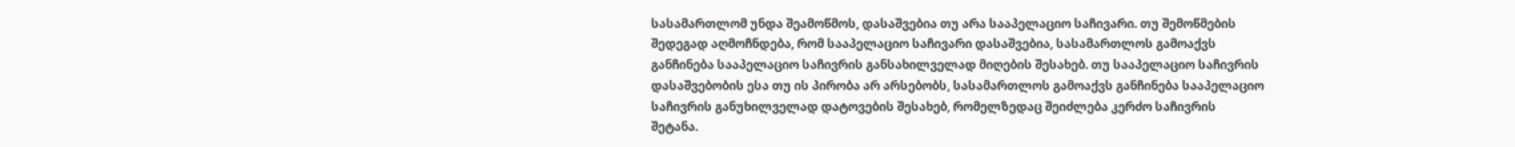სასამართლომ უნდა შეამოწმოს, დასაშვებია თუ არა სააპელაციო საჩივარი. თუ შემოწმების შედეგად აღმოჩნდება, რომ სააპელაციო საჩივარი დასაშვებია, სასამართლოს გამოაქვს განჩინება სააპელაციო საჩივრის განსახილველად მიღების შესახებ. თუ სააპელაციო საჩივრის დასაშვებობის ესა თუ ის პირობა არ არსებობს, სასამართლოს გამოაქვს განჩინება სააპელაციო საჩივრის განუხილველად დატოვების შესახებ, რომელზედაც შეიძლება კერძო საჩივრის შეტანა.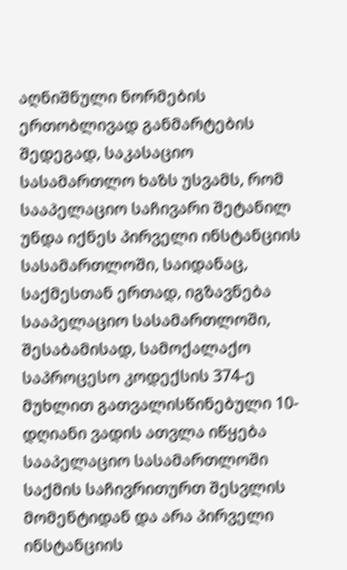აღნიშნული ნორმების ერთობლივად განმარტების შედეგად, საკასაციო სასამართლო ხაზს უსვამს, რომ სააპელაციო საჩივარი შეტანილ უნდა იქნეს პირველი ინსტანციის სასამართლოში, საიდანაც, საქმესთან ერთად, იგზავნება სააპელაციო სასამართლოში, შესაბამისად, სამოქალაქო საპროცესო კოდექსის 374-ე მუხლით გათვალისწინებული 10-დღიანი ვადის ათვლა იწყება სააპელაციო სასამართლოში საქმის საჩივრითურთ შესვლის მომენტიდან და არა პირველი ინსტანციის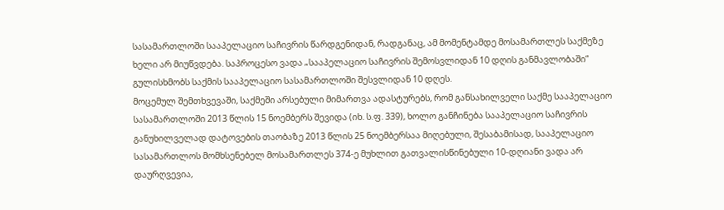სასამართლოში სააპელაციო საჩივრის წარდგენიდან, რადგანაც, ამ მომენტამდე მოსამართლეს საქმეზე ხელი არ მიუწვდება. საპროცესო ვადა „სააპელაციო საჩივრის შემოსვლიდან 10 დღის განმავლობაში“ გულისხმობს საქმის სააპელაციო სასამართლოში შესვლიდან 10 დღეს.
მოცემულ შემთხვევაში, საქმეში არსებული მიმართვა ადასტურებს, რომ განსახილველი საქმე სააპელაციო სასამართლოში 2013 წლის 15 ნოემბერს შევიდა (იხ. ს.ფ. 339), ხოლო განჩინება სააპელაციო საჩივრის განუხილველად დატოვების თაობაზე 2013 წლის 25 ნოემბერსაა მიღებული, შესაბამისად, სააპელაციო სასამართლოს მომხსენებელ მოსამართლეს 374-ე მუხლით გათვალისწინებული 10-დღიანი ვადა არ დაურღვევია,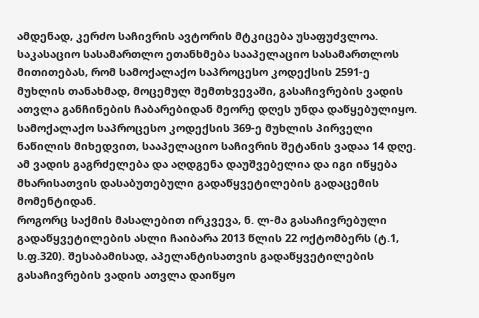ამდენად, კერძო საჩივრის ავტორის მტკიცება უსაფუძვლოა.
საკასაციო სასამართლო ეთანხმება სააპელაციო სასამართლოს მითითებას, რომ სამოქალაქო საპროცესო კოდექსის 2591-ე მუხლის თანახმად, მოცემულ შემთხვევაში, გასაჩივრების ვადის ათვლა განჩინების ჩაბარებიდან მეორე დღეს უნდა დაწყებულიყო.
სამოქალაქო საპროცესო კოდექსის 369-ე მუხლის პირველი ნაწილის მიხედვით, სააპელაციო საჩივრის შეტანის ვადაა 14 დღე. ამ ვადის გაგრძელება და აღდგენა დაუშვებელია და იგი იწყება მხარისათვის დასაბუთებული გადაწყვეტილების გადაცემის მომენტიდან.
როგორც საქმის მასალებით ირკვევა, ნ. ლ-მა გასაჩივრებული გადაწყვეტილების ასლი ჩაიბარა 2013 წლის 22 ოქტომბერს (ტ.1, ს.ფ.320). შესაბამისად, აპელანტისათვის გადაწყვეტილების გასაჩივრების ვადის ათვლა დაიწყო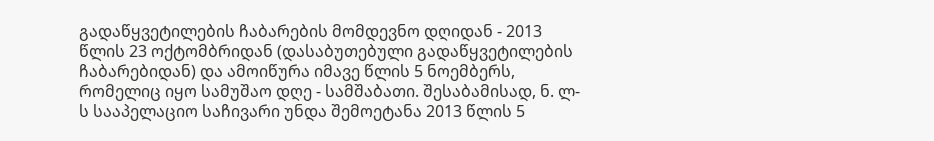გადაწყვეტილების ჩაბარების მომდევნო დღიდან - 2013 წლის 23 ოქტომბრიდან (დასაბუთებული გადაწყვეტილების ჩაბარებიდან) და ამოიწურა იმავე წლის 5 ნოემბერს, რომელიც იყო სამუშაო დღე - სამშაბათი. შესაბამისად, ნ. ლ-ს სააპელაციო საჩივარი უნდა შემოეტანა 2013 წლის 5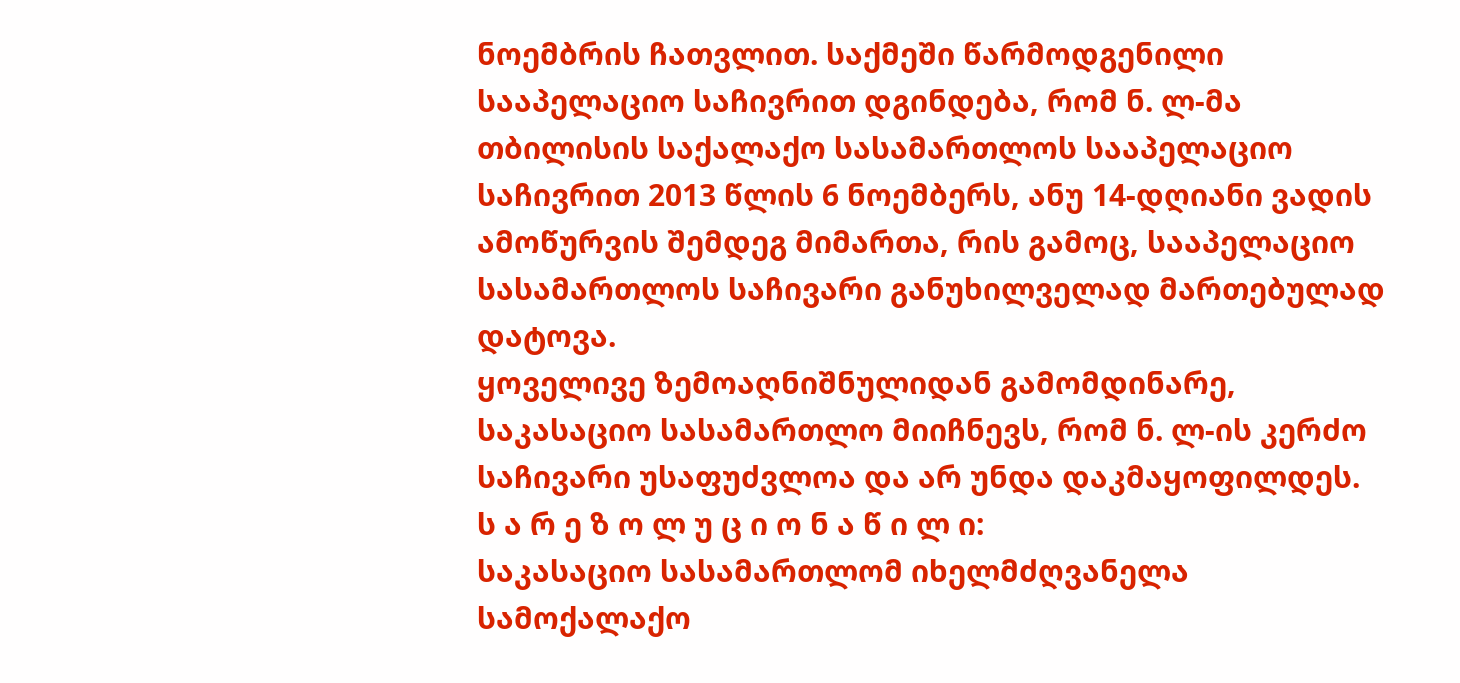ნოემბრის ჩათვლით. საქმეში წარმოდგენილი სააპელაციო საჩივრით დგინდება, რომ ნ. ლ-მა თბილისის საქალაქო სასამართლოს სააპელაციო საჩივრით 2013 წლის 6 ნოემბერს, ანუ 14-დღიანი ვადის ამოწურვის შემდეგ მიმართა, რის გამოც, სააპელაციო სასამართლოს საჩივარი განუხილველად მართებულად დატოვა.
ყოველივე ზემოაღნიშნულიდან გამომდინარე, საკასაციო სასამართლო მიიჩნევს, რომ ნ. ლ-ის კერძო საჩივარი უსაფუძვლოა და არ უნდა დაკმაყოფილდეს.
ს ა რ ე ზ ო ლ უ ც ი ო ნ ა წ ი ლ ი:
საკასაციო სასამართლომ იხელმძღვანელა სამოქალაქო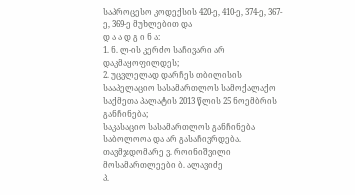საპროცესო კოდექსის 420-ე, 410-ე, 374-ე, 367-ე, 369-ე მუხლებით და
დ ა ა დ გ ი ნ ა:
1. ნ. ლ-ის კერძო საჩივარი არ დაკმაყოფილდეს;
2. უცვლელად დარჩეს თბილისის სააპელაციო სასამართლოს სამოქალაქო საქმეთა პალატის 2013 წლის 25 ნოემბრის განჩინება;
საკასაციო სასამართლოს განჩინება საბოლოოა და არ გასაჩივრდება.
თავმჯდომარე ვ. როინიშვილი
მოსამართლეები ბ. ალავიძე
პ.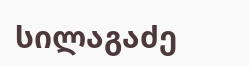სილაგაძე